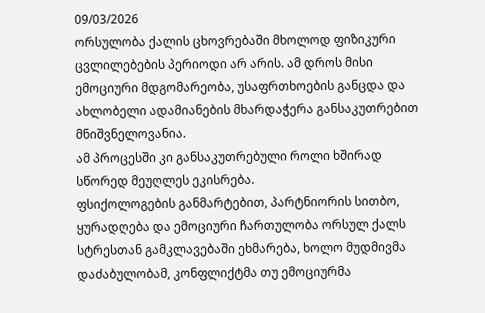09/03/2026
ორსულობა ქალის ცხოვრებაში მხოლოდ ფიზიკური ცვლილებების პერიოდი არ არის. ამ დროს მისი ემოციური მდგომარეობა, უსაფრთხოების განცდა და ახლობელი ადამიანების მხარდაჭერა განსაკუთრებით მნიშვნელოვანია.
ამ პროცესში კი განსაკუთრებული როლი ხშირად სწორედ მეუღლეს ეკისრება.
ფსიქოლოგების განმარტებით, პარტნიორის სითბო, ყურადღება და ემოციური ჩართულობა ორსულ ქალს სტრესთან გამკლავებაში ეხმარება, ხოლო მუდმივმა დაძაბულობამ, კონფლიქტმა თუ ემოციურმა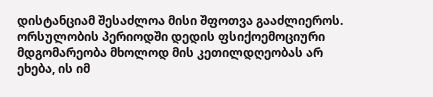დისტანციამ შესაძლოა მისი შფოთვა გააძლიეროს.
ორსულობის პერიოდში დედის ფსიქოემოციური მდგომარეობა მხოლოდ მის კეთილდღეობას არ ეხება, ის იმ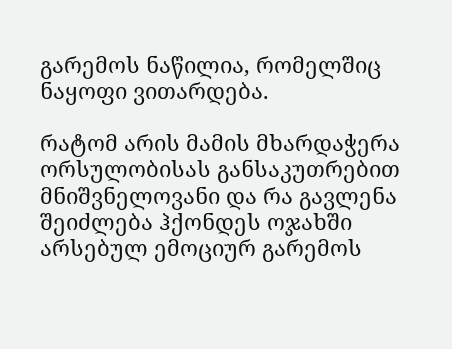გარემოს ნაწილია, რომელშიც ნაყოფი ვითარდება.

რატომ არის მამის მხარდაჭერა ორსულობისას განსაკუთრებით მნიშვნელოვანი და რა გავლენა შეიძლება ჰქონდეს ოჯახში არსებულ ემოციურ გარემოს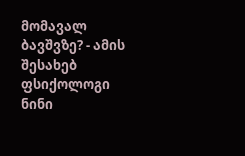მომავალ ბავშვზე? - ამის შესახებ ფსიქოლოგი ნინი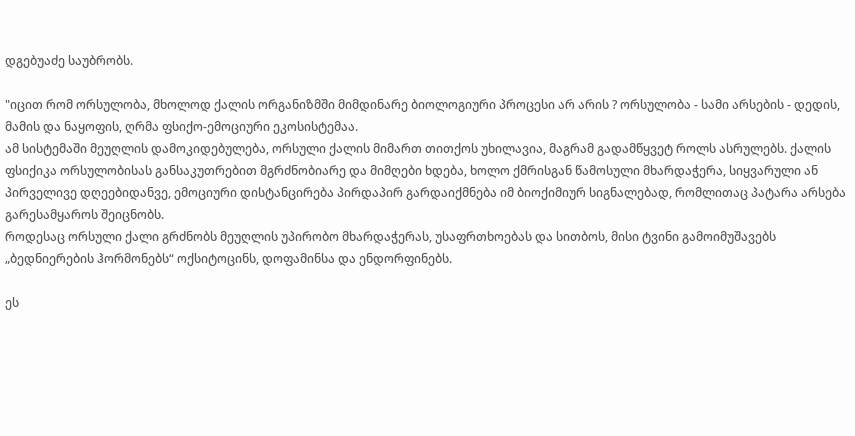დგებუაძე საუბრობს.

"იცით რომ ორსულობა, მხოლოდ ქალის ორგანიზმში მიმდინარე ბიოლოგიური პროცესი არ არის ? ორსულობა - სამი არსების - დედის, მამის და ნაყოფის, ღრმა ფსიქო-ემოციური ეკოსისტემაა.
ამ სისტემაში მეუღლის დამოკიდებულება, ორსული ქალის მიმართ თითქოს უხილავია, მაგრამ გადამწყვეტ როლს ასრულებს. ქალის ფსიქიკა ორსულობისას განსაკუთრებით მგრძნობიარე და მიმღები ხდება, ხოლო ქმრისგან წამოსული მხარდაჭერა, სიყვარული ან პირველივე დღეებიდანვე, ემოციური დისტანცირება პირდაპირ გარდაიქმნება იმ ბიოქიმიურ სიგნალებად, რომლითაც პატარა არსება გარესამყაროს შეიცნობს.
როდესაც ორსული ქალი გრძნობს მეუღლის უპირობო მხარდაჭერას, უსაფრთხოებას და სითბოს, მისი ტვინი გამოიმუშავებს „ბედნიერების ჰორმონებს“ ოქსიტოცინს, დოფამინსა და ენდორფინებს.

ეს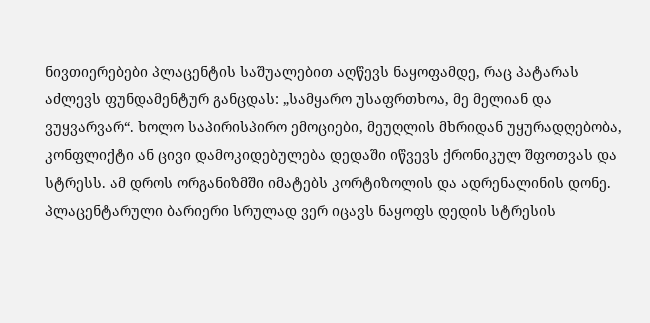ნივთიერებები პლაცენტის საშუალებით აღწევს ნაყოფამდე, რაც პატარას აძლევს ფუნდამენტურ განცდას: „სამყარო უსაფრთხოა, მე მელიან და ვუყვარვარ“. ხოლო საპირისპირო ემოციები, მეუღლის მხრიდან უყურადღებობა, კონფლიქტი ან ცივი დამოკიდებულება დედაში იწვევს ქრონიკულ შფოთვას და სტრესს. ამ დროს ორგანიზმში იმატებს კორტიზოლის და ადრენალინის დონე. პლაცენტარული ბარიერი სრულად ვერ იცავს ნაყოფს დედის სტრესის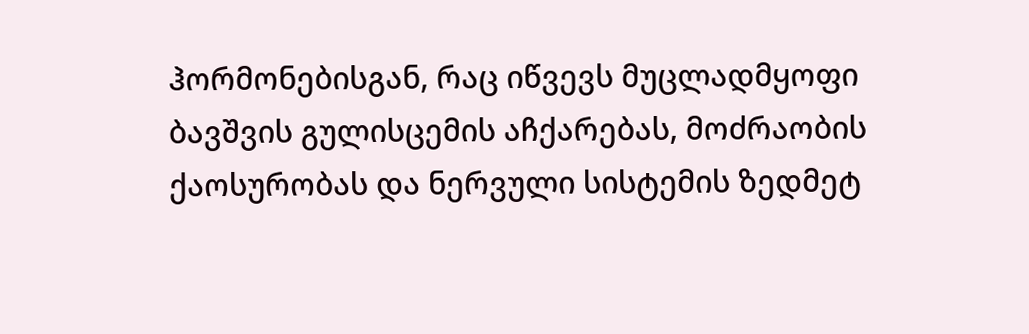ჰორმონებისგან, რაც იწვევს მუცლადმყოფი ბავშვის გულისცემის აჩქარებას, მოძრაობის ქაოსურობას და ნერვული სისტემის ზედმეტ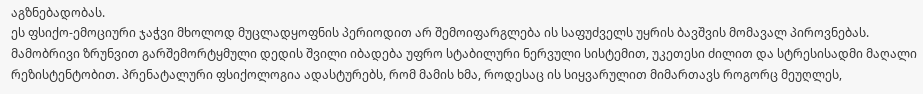აგზნებადობას.
ეს ფსიქო-ემოციური ჯაჭვი მხოლოდ მუცლადყოფნის პერიოდით არ შემოიფარგლება ის საფუძველს უყრის ბავშვის მომავალ პიროვნებას.
მამობრივი ზრუნვით გარშემორტყმული დედის შვილი იბადება უფრო სტაბილური ნერვული სისტემით, უკეთესი ძილით და სტრესისადმი მაღალი რეზისტენტობით. პრენატალური ფსიქოლოგია ადასტურებს, რომ მამის ხმა, როდესაც ის სიყვარულით მიმართავს როგორც მეუღლეს,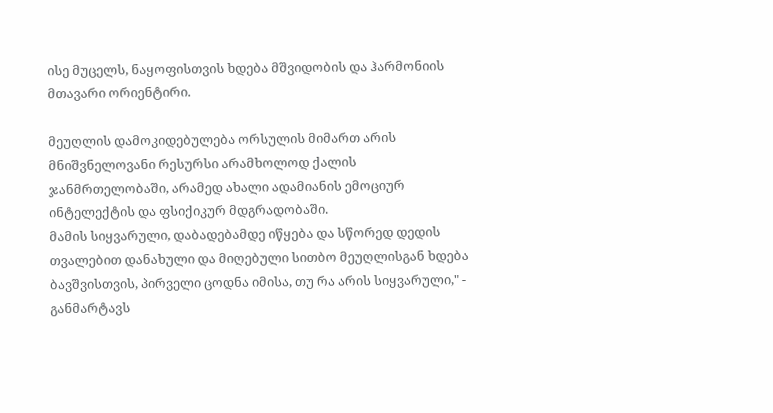ისე მუცელს, ნაყოფისთვის ხდება მშვიდობის და ჰარმონიის მთავარი ორიენტირი.

მეუღლის დამოკიდებულება ორსულის მიმართ არის მნიშვნელოვანი რესურსი არამხოლოდ ქალის ჯანმრთელობაში, არამედ ახალი ადამიანის ემოციურ ინტელექტის და ფსიქიკურ მდგრადობაში.
მამის სიყვარული, დაბადებამდე იწყება და სწორედ დედის თვალებით დანახული და მიღებული სითბო მეუღლისგან ხდება ბავშვისთვის, პირველი ცოდნა იმისა, თუ რა არის სიყვარული," - განმარტავს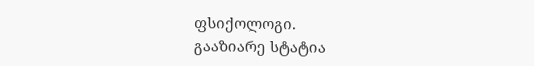ფსიქოლოგი.
გააზიარე სტატია